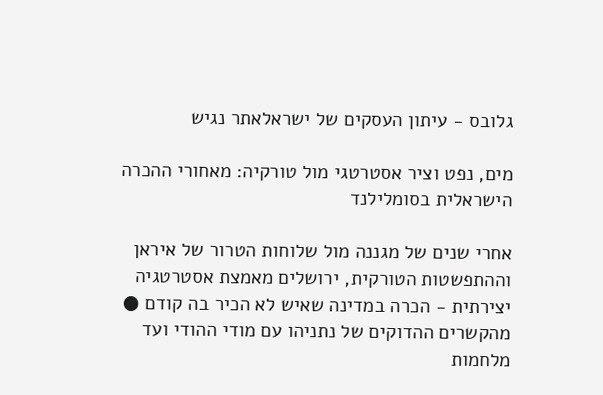גלובס - עיתון העסקים של ישראלאתר נגיש

מים, נפט וציר אסטרטגי מול טורקיה: מאחורי ההכרה הישראלית בסומלילנד

אחרי שנים של מגננה מול שלוחות הטרור של איראן וההתפשטות הטורקית, ירושלים מאמצת אסטרטגיה יצירתית - הכרה במדינה שאיש לא הכיר בה קודם ● מהקשרים ההדוקים של נתניהו עם מודי ההודי ועד מלחמות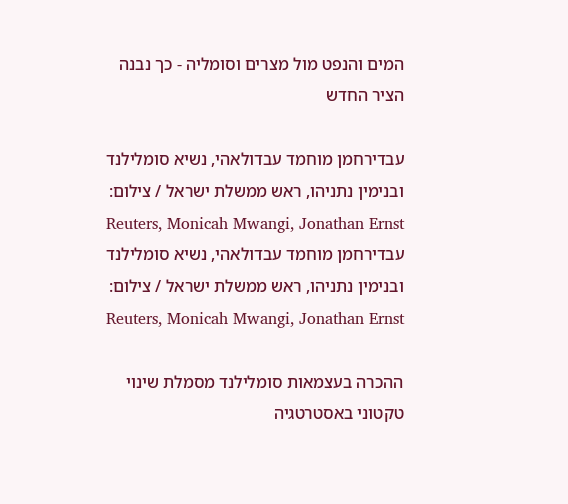המים והנפט מול מצרים וסומליה - כך נבנה הציר החדש

עבדירחמן מוחמד עבדולאהי, נשיא סומלילנד ובנימין נתניהו, ראש ממשלת ישראל / צילום: Reuters, Monicah Mwangi, Jonathan Ernst
עבדירחמן מוחמד עבדולאהי, נשיא סומלילנד ובנימין נתניהו, ראש ממשלת ישראל / צילום: Reuters, Monicah Mwangi, Jonathan Ernst

ההכרה בעצמאות סומלילנד מסמלת שינוי טקטוני באסטרטגיה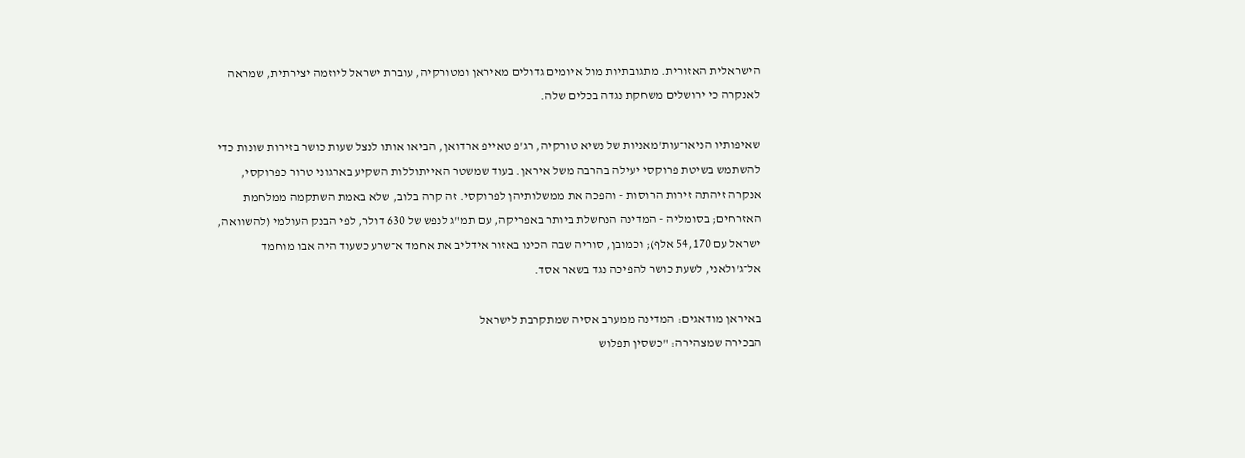הישראלית האזורית. מתגובתיות מול איומים גדולים מאיראן ומטורקיה, עוברת ישראל ליוזמה יצירתית, שמראה לאנקרה כי ירושלים משחקת נגדה בכלים שלה.

שאיפותיו הניאו־עות'מאניות של נשיא טורקיה, רג'פ טאייפ ארדואן, הביאו אותו לנצל שעות כושר בזירות שונות כדי להשתמש בשיטת פרוקסי יעילה בהרבה משל איראן. בעוד שמשטר האייתוללות השקיע בארגוני טרור כפרוקסי, אנקרה זיהתה זירות הרוסות - והפכה את ממשלותיהן לפרוקסי. זה קרה בלוב, שלא באמת השתקמה ממלחמת האזרחים; בסומליה - המדינה הנחשלת ביותר באפריקה, עם תמ"ג לנפש של 630 דולר, לפי הבנק העולמי (להשוואה, ישראל עם 54,170 אלף); וכמובן, סוריה שבה הכינו באזור אידליב את אחמד א־שרע כשעוד היה אבו מוחמד אל־ג'ולאני, לשעת כושר להפיכה נגד בשאר אסד.

באיראן מודאגים: המדינה ממערב אסיה שמתקרבת לישראל
הבכירה שמצהירה: "כשסין תפלוש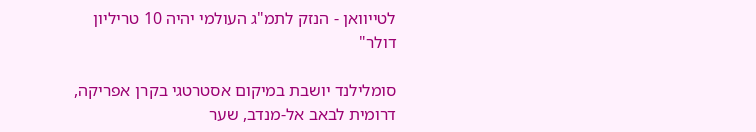לטייוואן - הנזק לתמ"ג העולמי יהיה 10 טריליון דולר"

סומלילנד יושבת במיקום אסטרטגי בקרן אפריקה, דרומית לבאב אל-מנדב, שער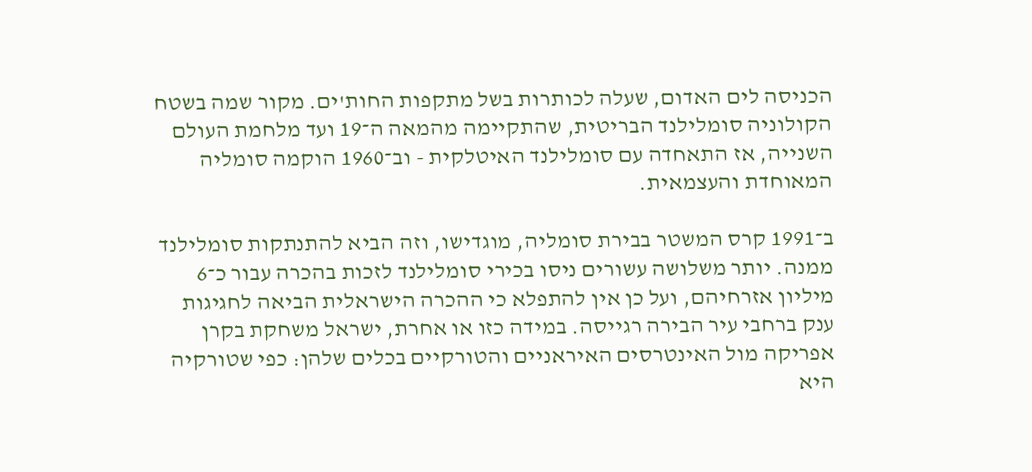הכניסה לים האדום, שעלה לכותרות בשל מתקפות החות'ים. מקור שמה בשטח הקולוניה סומלילנד הבריטית, שהתקיימה מהמאה ה־19 ועד מלחמת העולם השנייה, אז התאחדה עם סומלילנד האיטלקית - וב־1960 הוקמה סומליה המאוחדת והעצמאית.

ב־1991 קרס המשטר בבירת סומליה, מוגדישו, וזה הביא להתנתקות סומלילנד ממנה. יותר משלושה עשורים ניסו בכירי סומלילנד לזכות בהכרה עבור כ־6 מיליון אזרחיהם, ועל כן אין להתפלא כי ההכרה הישראלית הביאה לחגיגות ענק ברחבי עיר הבירה רגייסה. במידה כזו או אחרת, ישראל משחקת בקרן אפריקה מול האינטרסים האיראניים והטורקיים בכלים שלהן: כפי שטורקיה היא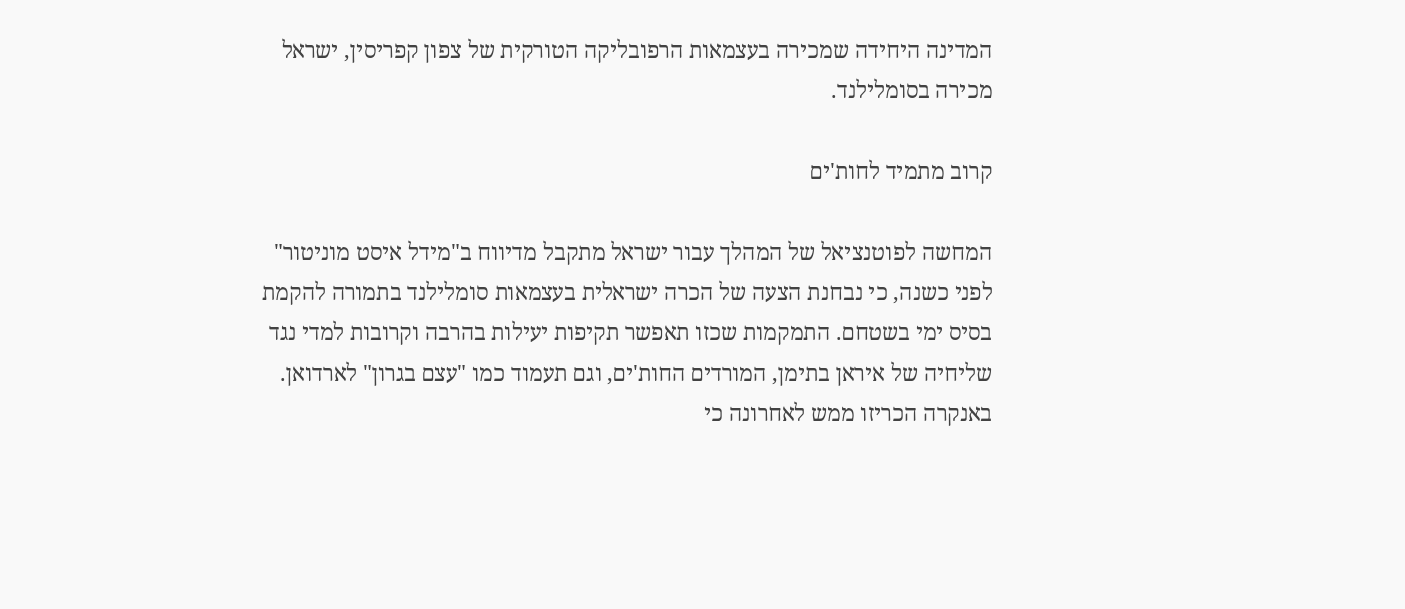המדינה היחידה שמכירה בעצמאות הרפובליקה הטורקית של צפון קפריסין, ישראל מכירה בסומלילנד.

קרוב מתמיד לחות'ים

המחשה לפוטנציאל של המהלך עבור ישראל מתקבל מדיווח ב"מידל איסט מוניטור" לפני כשנה, כי נבחנת הצעה של הכרה ישראלית בעצמאות סומלילנד בתמורה להקמת בסיס ימי בשטחם. התמקמות שכזו תאפשר תקיפות יעילות בהרבה וקרובות למדי נגד שליחיה של איראן בתימן, המורדים החות'ים, וגם תעמוד כמו "עצם בגרון" לארדואן. באנקרה הכריזו ממש לאחרונה כי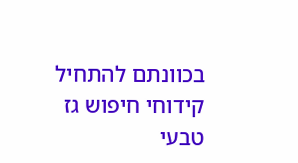בכוונתם להתחיל קידוחי חיפוש גז טבעי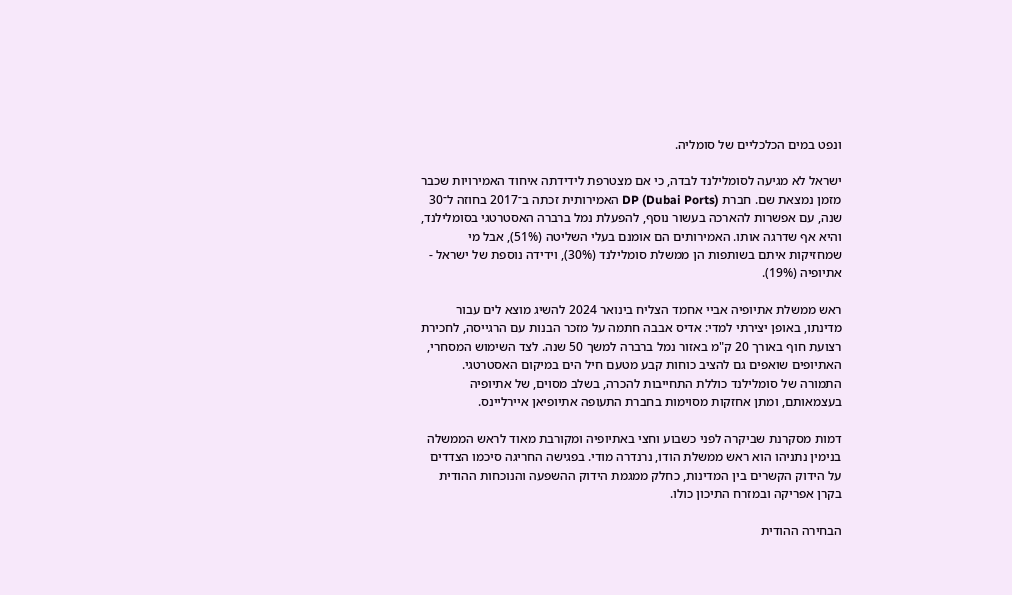ונפט במים הכלכליים של סומליה.

ישראל לא מגיעה לסומלילנד לבדה, כי אם מצטרפת לידידתה איחוד האמירויות שכבר מזמן נמצאת שם. חברת DP (Dubai Ports) האמירותית זכתה ב־2017 בחוזה ל־30 שנה, עם אפשרות להארכה בעשור נוסף, להפעלת נמל ברברה האסטרטגי בסומלילנד, והיא אף שדרגה אותו. האמירותים הם אומנם בעלי השליטה (51%), אבל מי שמחזיקות איתם בשותפות הן ממשלת סומלילנד (30%), וידידה נוספת של ישראל - אתיופיה (19%).

ראש ממשלת אתיופיה אביי אחמד הצליח בינואר 2024 להשיג מוצא לים עבור מדינתו, באופן יצירתי למדי: אדיס אבבה חתמה על מזכר הבנות עם הרגייסה, לחכירת רצועת חוף באורך 20 ק"מ באזור נמל ברברה למשך 50 שנה. לצד השימוש המסחרי, האתיופים שואפים גם להציב כוחות קבע מטעם חיל הים במיקום האסטרטגי. התמורה של סומלילנד כוללת התחייבות להכרה, בשלב מסוים, של אתיופיה בעצמאותם, ומתן אחזקות מסוימות בחברת התעופה אתיופיאן איירליינס.

דמות מסקרנת שביקרה לפני כשבוע וחצי באתיופיה ומקורבת מאוד לראש הממשלה בנימין נתניהו הוא ראש ממשלת הודו, נרנדרה מודי. בפגישה החריגה סיכמו הצדדים על הידוק הקשרים בין המדינות, כחלק ממגמת הידוק ההשפעה והנוכחות ההודית בקרן אפריקה ובמזרח התיכון כולו.

הבחירה ההודית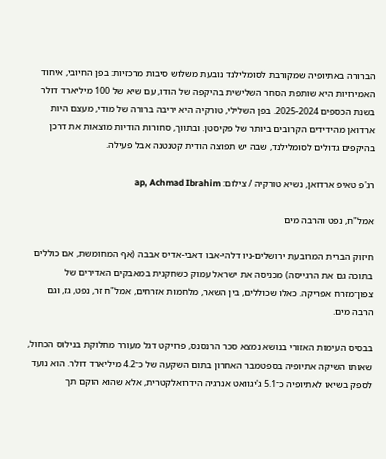הברורה באתיופיה שמקורבת לסומלילנד נובעת משלוש סיבות מרכזיות: בפן החיובי, איחוד האמירויות היא שותפת הסחר השלישית בהיקפה של הודו, עם שיא של 100 מיליארד דולר בשנת הכספים 2025-2024. בפן השלילי, טורקיה היא יריבה ברורה של מודי, מעצם היות ארדואן מהידידים הקרובים ביותר של פקיסטן. ובתווך, סחורות הודיות מוצאות את דרכן בהיקפים גדולים לסומלילנד, שבה יש תפוצה הודית קטנטנה אבל פעילה.

רג'פ טאיפ ארדואן, נשיא טורקיה / צילום: ap, Achmad Ibrahim

אמל"ח, נפט והרבה מים

חיזוק הברית המרובעת ירושלים-ניו דלהי-אבו דאבי-אדיס אבבה (אף המחומשת, אם כוללים בתוכה גם את הרגייסה) מכניסה את ישראל עמוק כשחקנית במאבקים האדירים של צפון־מזרח אפריקה. כאלו שכוללים, בין השאר, מלחמות אזרחים, אמל"ח זר, נפט, גז, וגם הרבה מים.

בבסיס העימות האזורי בנושא נמצא סכר הרנסנס, פרויקט דגל מעורר מחלוקת בנילוס הכחול, שאותו השיקה אתיופיה בספטמבר האחרון בתום השקעה של כ־4.2 מיליארד דולר. הוא נועד לספק בשיאו לאתיופיה כ־5.1 ג'יגוואט אנרגיה הידרואלקטרית, אלא שהוא הוקם תך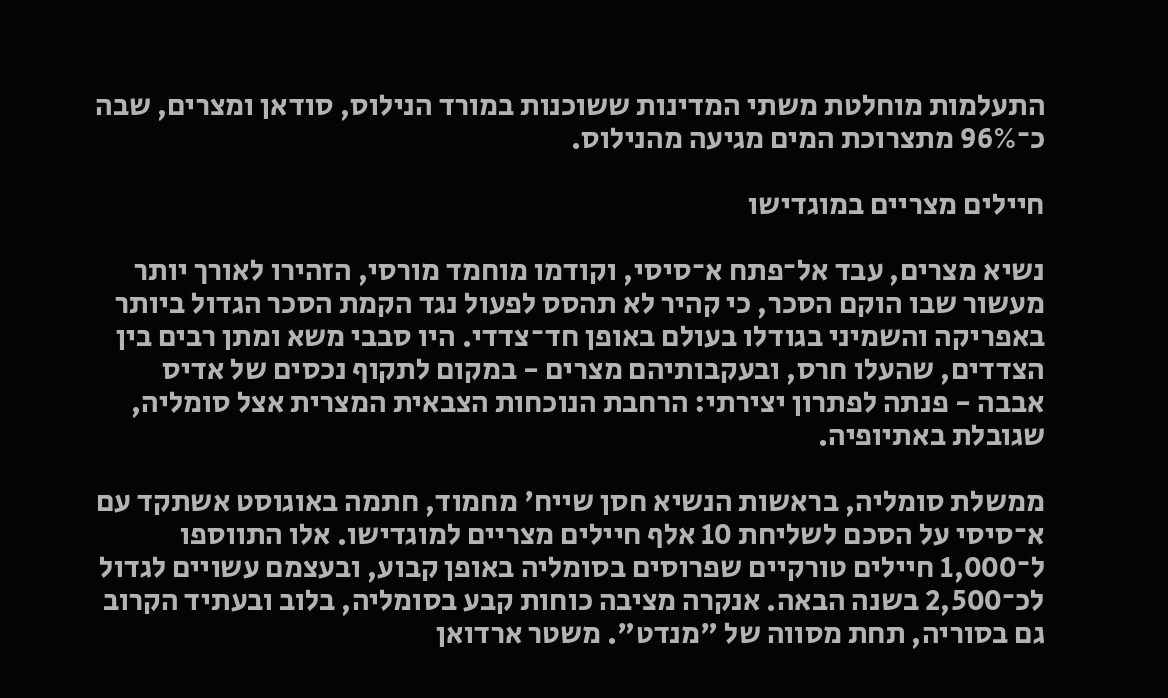התעלמות מוחלטת משתי המדינות ששוכנות במורד הנילוס, סודאן ומצרים, שבה כ־96% מתצרוכת המים מגיעה מהנילוס.

חיילים מצריים במוגדישו

נשיא מצרים, עבד אל־פתח א־סיסי, וקודמו מוחמד מורסי, הזהירו לאורך יותר מעשור שבו הוקם הסכר, כי קהיר לא תהסס לפעול נגד הקמת הסכר הגדול ביותר באפריקה והשמיני בגודלו בעולם באופן חד־צדדי. היו סבבי משא ומתן רבים בין הצדדים, שהעלו חרס, ובעקבותיהם מצרים - במקום לתקוף נכסים של אדיס אבבה - פנתה לפתרון יצירתי: הרחבת הנוכחות הצבאית המצרית אצל סומליה, שגובלת באתיופיה.

ממשלת סומליה, בראשות הנשיא חסן שייח' מחמוד, חתמה באוגוסט אשתקד עם א־סיסי על הסכם לשליחת 10 אלף חיילים מצריים למוגדישו. אלו התווספו ל־1,000 חיילים טורקיים שפרוסים בסומליה באופן קבוע, ובעצמם עשויים לגדול לכ־2,500 בשנה הבאה. אנקרה מציבה כוחות קבע בסומליה, בלוב ובעתיד הקרוב גם בסוריה, תחת מסווה של "מנדט". משטר ארדואן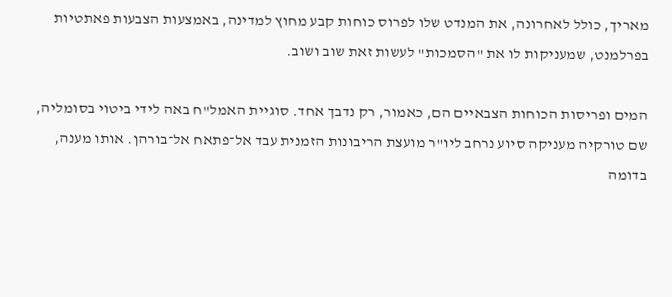מאריך, כולל לאחרונה, את המנדט שלו לפרוס כוחות קבע מחוץ למדינה, באמצעות הצבעות פאתטיות בפרלמנט, שמעניקות לו את "הסמכות" לעשות זאת שוב ושוב.

המים ופריסות הכוחות הצבאיים הם, כאמור, רק נדבך אחד. סוגיית האמל"ח באה לידי ביטוי בסומליה, שם טורקיה מעניקה סיוע נרחב ליו"ר מועצת הריבונות הזמנית עבד אל־פתאח אל־בורהן. אותו מענה, בדומה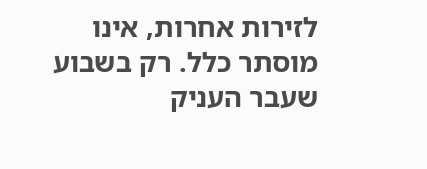לזירות אחרות, אינו מוסתר כלל. רק בשבוע שעבר העניק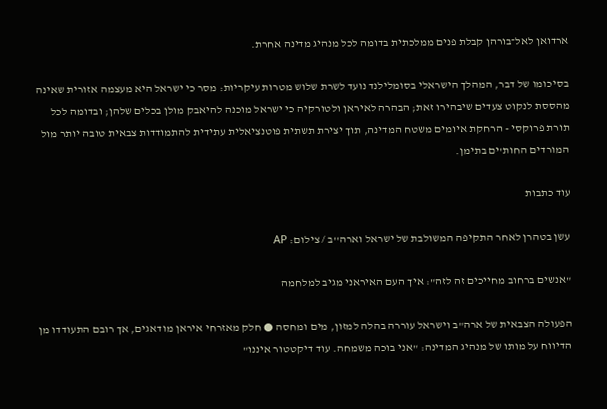ארדואן לאל־בורהן קבלת פנים ממלכתית בדומה לכל מנהיג מדינה אחרת.

בסיכומו של דבר, המהלך הישראלי בסומלילנד נועד לשרת שלוש מטרות עיקריות: מסר כי ישראל היא מעצמה אזורית שאינה מהססת לנקוט צעדים שיבהירו זאת; הבהרה לאיראן ולטורקיה כי ישראל מוכנה להיאבק מולן בכלים שלהן; ובדומה לכל תורת פרוקסי - הרחקת איומים משטח המדינה, תוך יצירת תשתית פוטנציאלית עתידית להתמודדות צבאית טובה יותר מול המורדים החות'ים בתימן.

עוד כתבות

עשן בטהרן לאחר התקיפה המשולבת של ישראל וארה''ב / צילום: AP

"אנשים ברחוב מחייכים זה לזה": איך העם האיראני מגיב למלחמה

הפעולה הצבאית של ארה"ב וישראל עוררה בהלה למזון, מים ומחסה ● חלק מאזרחי איראן מודאגים, אך רובם התעודדו מן הדיווח על מותו של מנהיג המדינה: "אני בוכה משמחה. עוד דיקטטור איננו"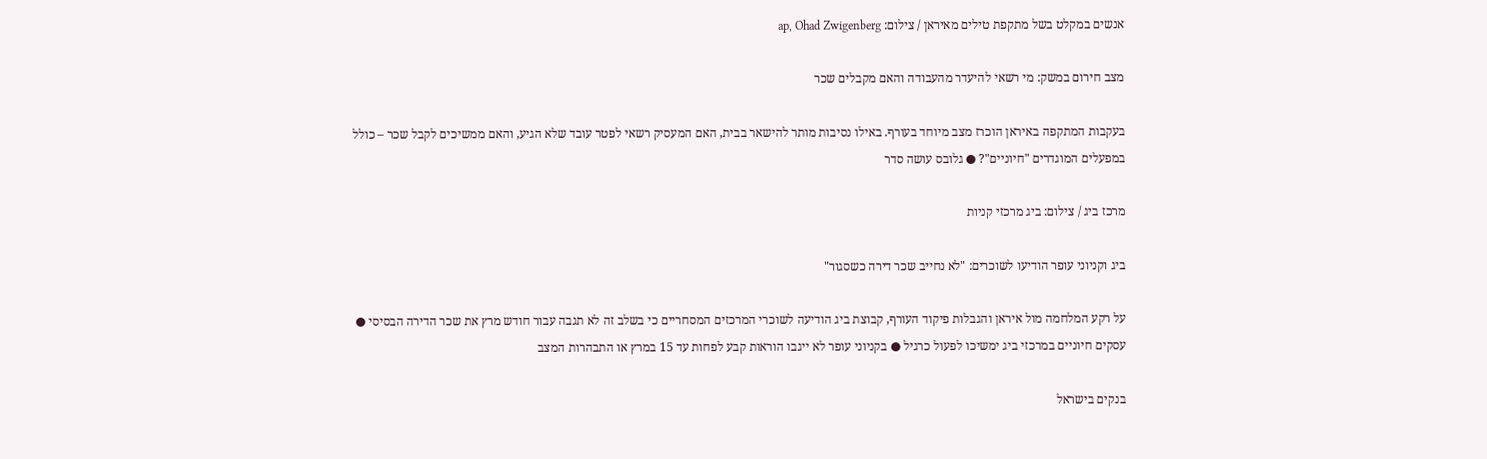אנשים במקלט בשל מתקפת טילים מאיראן / צילום: ap, Ohad Zwigenberg

מצב חירום במשק: מי רשאי להיעדר מהעבודה והאם מקבלים שכר

בעקבות המתקפה באיראן הוכרז מצב מיוחד בעורף. באילו נסיבות מותר להישאר בבית, האם המעסיק רשאי לפטר עובד שלא הגיע, והאם ממשיכים לקבל שכר – כולל במפעלים המוגדרים "חיוניים"? ● גלובס עושה סדר

מרכז ביג / צילום: ביג מרכזי קניות

ביג וקניוני עופר הודיעו לשוכרים: "לא נחייב שכר דירה כשסגור"

על רקע המלחמה מול איראן והגבלות פיקוד העורף, קבוצת ביג הודיעה לשוכרי המרכזים המסחריים כי בשלב זה לא תגבה עבור חודש מרץ את שכר הדירה הבסיסי ● עסקים חיוניים במרכזי ביג ימשיכו לפעול כרגיל ● בקניוני עופר לא ייגבו הוראות קבע לפחות עד 15 במרץ או התבהרות המצב

בנקים בישראל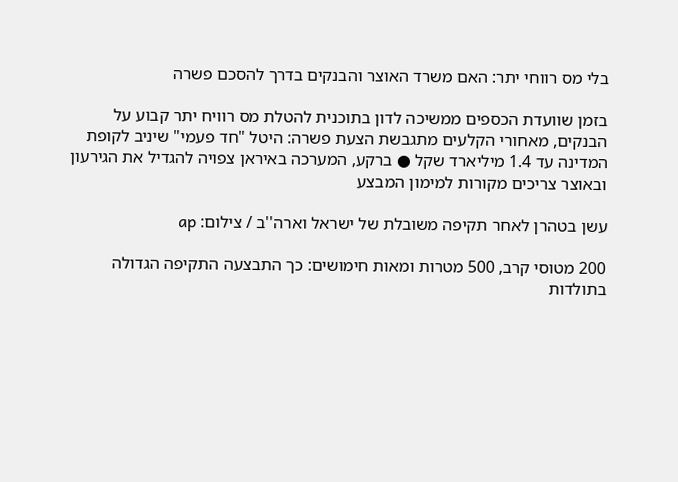בלי מס רווחי יתר: האם משרד האוצר והבנקים בדרך להסכם פשרה

בזמן שוועדת הכספים ממשיכה לדון בתוכנית להטלת מס רוויח יתר קבוע על הבנקים, מאחורי הקלעים מתגבשת הצעת פשרה: היטל "חד פעמי" שיניב לקופת המדינה עד 1.4 מיליארד שקל ● ברקע, המערכה באיראן צפויה להגדיל את הגירעון ובאוצר צריכים מקורות למימון המבצע

עשן בטהרן לאחר תקיפה משובלת של ישראל וארה''ב / צילום: ap

200 מטוסי קרב, 500 מטרות ומאות חימושים: כך התבצעה התקיפה הגדולה בתולדות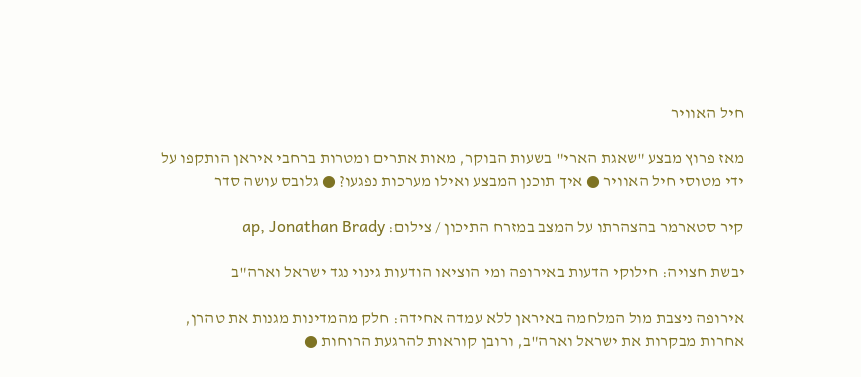חיל האוויר

מאז פרוץ מבצע "שאגת הארי" בשעות הבוקר, מאות אתרים ומטרות ברחבי איראן הותקפו על ידי מטוסי חיל האוויר ● איך תוכנן המבצע ואילו מערכות נפגעו? ● גלובס עושה סדר

קיר סטארמר בהצהרתו על המצב במזרח התיכון / צילום: ap, Jonathan Brady

יבשת חצויה: חילוקי הדעות באירופה ומי הוציאו הודעות גינוי נגד ישראל וארה"ב

אירופה ניצבת מול המלחמה באיראן ללא עמדה אחידה: חלק מהמדינות מגנות את טהרן, אחרות מבקרות את ישראל וארה"ב, ורובן קוראות להרגעת הרוחות ●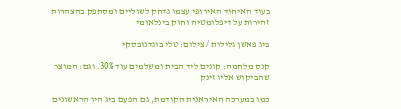בעוד האיחוד האירופי עצמו נדחק לשוליים ומסתפק בהצהרות זהירות על דיפלומטיה וחוק בינלאומי

ביג פאשן גלילות / צילום: טלי בוגדנובסקי

קנס מלחמה: קונים ליד הבית ומשלמים עוד 30%. וגם: המוצר שהביקוש אליו זינק

כמו במערכה האיראנית הקודמת, גם הפעם ביג היו הראשונים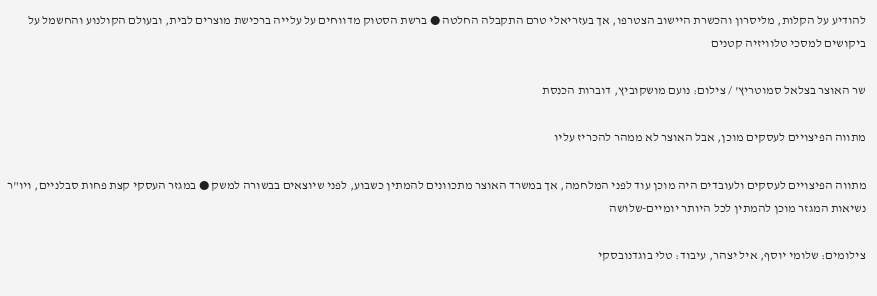להודיע על הקלות, מליסרון והכשרת היישוב הצטרפו, אך בעזריאלי טרם התקבלה החלטה ● ברשת הסטוק מדווחים על עלייה ברכישת מוצרים לבית, ובעולם הקולנוע והחשמל על ביקושים למסכי טלוויזיה קטנים

שר האוצר בצלאל סמוטריץ' / צילום: נועם מושקוביץ, דוברות הכנסת

מתווה הפיצויים לעסקים מוכן, אבל האוצר לא ממהר להכריז עליו

מתווה הפיצויים לעסקים ולעובדים היה מוכן עוד לפני המלחמה, אך במשרד האוצר מתכוונים להמתין כשבוע, לפני שיוצאים בבשורה למשק ● במגזר העסקי קצת פחות סבלניים, ויו"ר נשיאות המגזר מוכן להמתין לכל היותר יומיים-שלושה

צילומים: שלומי יוסף, איל יצהר, עיבוד: טלי בוגדנובסקי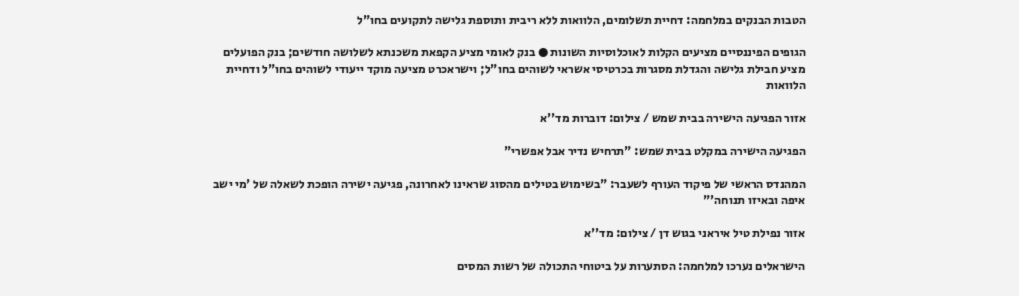הטבות הבנקים במלחמה: דחיית תשלומים, הלוואות ללא ריבית ותוספת גלישה לתקועים בחו"ל

הגופים הפיננסיים מציעים הקלות לאוכלוסיות השונות ● בנק לאומי מציע הקפאת משכנתא לשלושה חודשים; בנק הפועלים מציע חבילת גלישה והגדלת מסגרות בכרטיסי אשראי לשוהים בחו"ל; וישראכרט מציעה מוקד ייעודי לשוהים בחו"ל ודחיית הלוואות

אזור הפגיעה הישירה בבית שמש / צילום: דוברות מד''א

הפגיעה הישירה במקלט בבית שמש: "תרחיש נדיר אבל אפשרי"

המהנדס הראשי של פיקוד העורף לשעבר: "בשימוש בטילים מהסוג שראינו לאחרונה, פגיעה ישירה הופכת לשאלה של 'מי ישב איפה ובאיזו תנוחה'"

אזור נפילת טיל איראני בגוש דן / צילום: מד''א

הישראלים נערכו למלחמה: הסתערות על ביטוחי התכולה של רשות המסים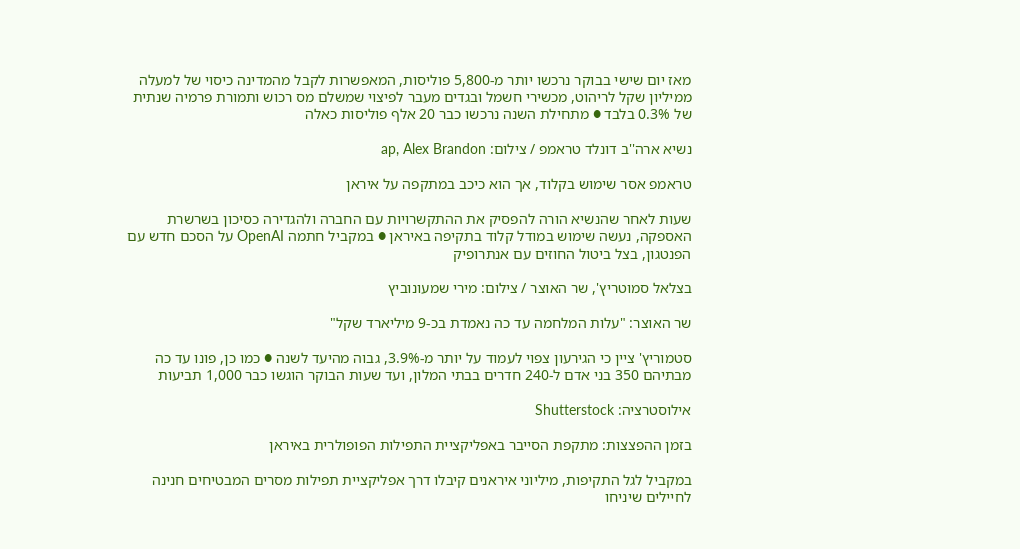מאז יום שישי בבוקר נרכשו יותר מ-5,800 פוליסות, המאפשרות לקבל מהמדינה כיסוי של למעלה ממיליון שקל לריהוט, מכשירי חשמל ובגדים מעבר לפיצוי שמשלם מס רכוש ותמורת פרמיה שנתית של 0.3% בלבד ● מתחילת השנה נרכשו כבר 20 אלף פוליסות כאלה

נשיא ארה''ב דונלד טראמפ / צילום: ap, Alex Brandon

טראמפ אסר שימוש בקלוד, אך הוא כיכב במתקפה על איראן

שעות לאחר שהנשיא הורה להפסיק את ההתקשרויות עם החברה ולהגדירה כסיכון בשרשרת האספקה, נעשה שימוש במודל קלוד בתקיפה באיראן ● במקביל חתמה OpenAI על הסכם חדש עם הפנטגון, בצל ביטול החוזים עם אנתרופיק

בצלאל סמוטריץ', שר האוצר / צילום: מירי שמעונוביץ

שר האוצר: "עלות המלחמה עד כה נאמדת בכ-9 מיליארד שקל"

סטמוריץ' ציין כי הגירעון צפוי לעמוד על יותר מ-3.9%, גבוה מהיעד לשנה ● כמו כן, פונו עד כה מבתיהם 350 בני אדם ל-240 חדרים בבתי המלון, ועד שעות הבוקר הוגשו כבר 1,000 תביעות

אילוסטרציה: Shutterstock

בזמן ההפצצות: מתקפת הסייבר באפליקציית התפילות הפופולרית באיראן

במקביל לגל התקיפות, מיליוני איראנים קיבלו דרך אפליקציית תפילות מסרים המבטיחים חנינה לחיילים שיניחו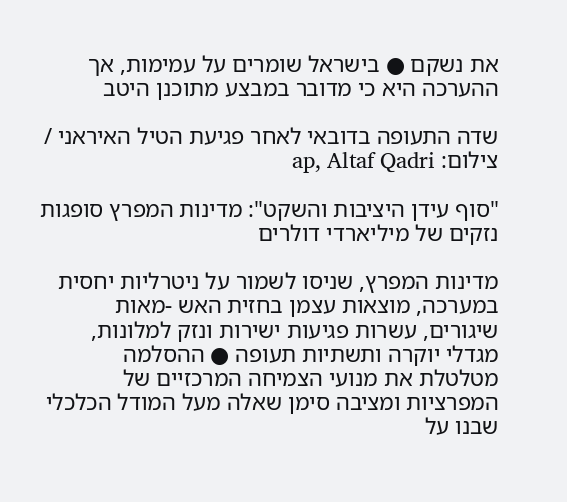את נשקם ● בישראל שומרים על עמימות, אך ההערכה היא כי מדובר במבצע מתוכנן היטב

שדה התעופה בדובאי לאחר פגיעת הטיל האיראני / צילום: ap, Altaf Qadri

"סוף עידן היציבות והשקט": מדינות המפרץ סופגות נזקים של מיליארדי דולרים

מדינות המפרץ, שניסו לשמור על ניטרליות יחסית במערכה, מוצאות עצמן בחזית האש -מאות שיגורים, עשרות פגיעות ישירות ונזק למלונות, מגדלי יוקרה ותשתיות תעופה ● ההסלמה מטלטלת את מנועי הצמיחה המרכזיים של המפרציות ומציבה סימן שאלה מעל המודל הכלכלי שבנו על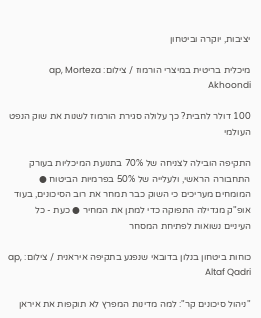יציבות, יוקרה וביטחון

מיכלית בריטית במיצרי הורמוז / צילום: ap, Morteza Akhoondi

100 דולר לחבית? כך עלולה סגירת הורמוז לשנות את שוק הנפט העולמי

התקיפה הובילה לצניחה של 70% בתנועת המיכליות בעורק התחבורה הראשי, ולעלייה של 50% בפרמיות הביטוח ● המומחים מעריכים כי השוק כבר תמחר את רוב הסיכונים, בעוד אופ"ק מגדילה התפוקה כדי למתן את המחיר ● כעת - כל העיניים נשואות לפתיחת המסחר

כוחות ביטחון בנלון בדובאי שנפגע בתקיפה איראנית / צילום: ap, Altaf Qadri

"ניהול סיכונים קר": למה מדינות המפרץ לא תוקפות את איראן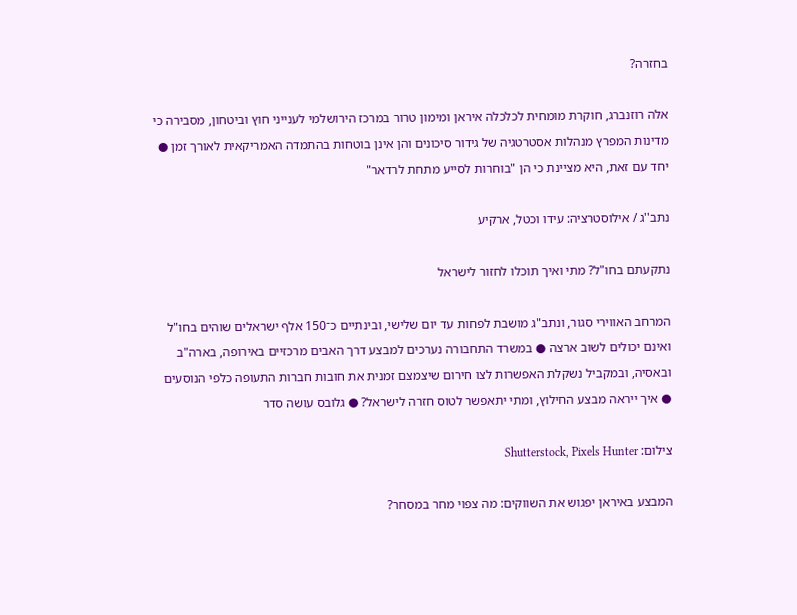בחזרה?

אלה רוזנברג, חוקרת מומחית לכלכלה איראן ומימון טרור במרכז הירושלמי לענייני חוץ וביטחון, מסבירה כי מדינות המפרץ מנהלות אסטרטגיה של גידור סיכונים והן אינן בוטחות בהתמדה האמריקאית לאורך זמן ● יחד עם זאת, היא מציינת כי הן "בוחרות לסייע מתחת לרדאר"

נתב''ג / אילוסטרציה: עידו וכטל, ארקיע

נתקעתם בחו"ל? מתי ואיך תוכלו לחזור לישראל

המרחב האווירי סגור, ונתב"ג מושבת לפחות עד יום שלישי, ובינתיים כ־150 אלף ישראלים שוהים בחו"ל ואינם יכולים לשוב ארצה ● במשרד התחבורה נערכים למבצע דרך האבים מרכזיים באירופה, בארה"ב ובאסיה, ובמקביל נשקלת האפשרות לצו חירום שיצמצם זמנית את חובות חברות התעופה כלפי הנוסעים ● איך ייראה מבצע החילוץ, ומתי יתאפשר לטוס חזרה לישראל? ● גלובס עושה סדר

צילום: Shutterstock, Pixels Hunter

המבצע באיראן יפגוש את השווקים: מה צפוי מחר במסחר?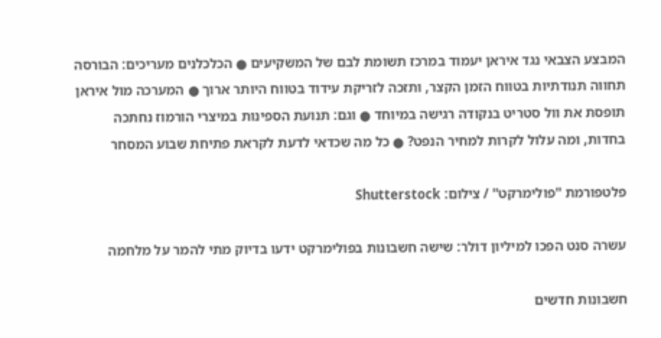המבצע הצבאי נגד איראן יעמוד במרכז תשומת לבם של המשקיעים ● הכלכלנים מעריכים: הבורסה תחווה תנודתיות בטווח הזמן הקצר, ותזכה לזריקת עידוד בטווח היותר ארוך ● המערכה מול איראן תופסת את וול סטריט בנקודה רגישה במיוחד ● וגם: תנועת הספינות במיצרי הורמוז נחתכה בחדות, ומה עלול לקרות למחיר הנפט? ● כל מה שכדאי לדעת לקראת פתיחת שבוע המסחר

פלטפורמת ''פולימרקט'' / צילום: Shutterstock

עשרה סנט הפכו למיליון דולר: שישה חשבונות בפולימרקט ידעו בדיוק מתי להמר על מלחמה

חשבונות חדשים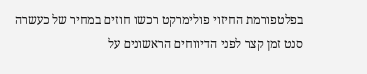בפלטפורמת החיזוי פולימרקט רכשו חוזים במחיר של כעשרה סנט זמן קצר לפני הדיווחים הראשונים על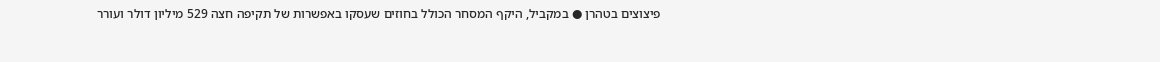פיצוצים בטהרן ● במקביל, היקף המסחר הכולל בחוזים שעסקו באפשרות של תקיפה חצה 529 מיליון דולר ועורר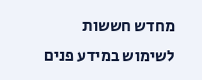מחדש חששות לשימוש במידע פנים